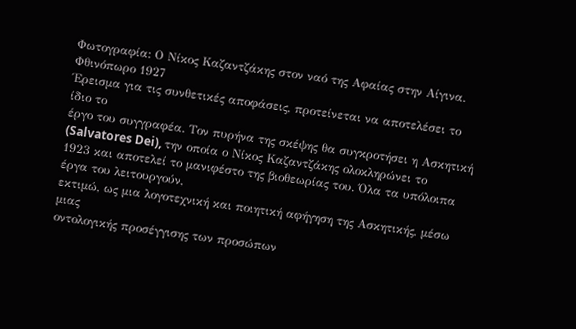Φωτογραφία: Ο Νίκος Καζαντζάκης στον ναό της Αφαίας στην Αίγινα. Φθινόπωρο 1927
Έρεισμα για τις συνθετικές αποφάσεις, προτείνεται να αποτελέσει το ίδιο το
έργο του συγγραφέα. Τον πυρήνα της σκέψης θα συγκροτήσει η Ασκητική (Salvatores Dei), την οποία ο Νίκος Καζαντζάκης ολοκληρώνει το
1923 και αποτελεί το μανιφέστο της βιοθεωρίας του. Όλα τα υπόλοιπα έργα του λειτουργούν,
εκτιμώ, ως μια λογοτεχνική και ποιητική αφήγηση της Ασκητικής, μέσω μιας
οντολογικής προσέγγισης των προσώπων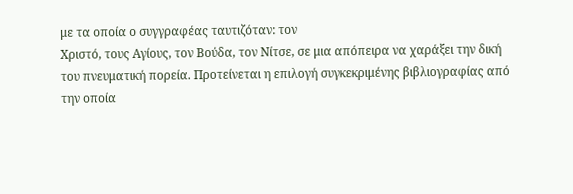με τα οποία ο συγγραφέας ταυτιζόταν: τον
Χριστό, τους Αγίους, τον Βούδα, τον Νίτσε, σε μια απόπειρα να χαράξει την δική
του πνευματική πορεία. Προτείνεται η επιλογή συγκεκριμένης βιβλιογραφίας από
την οποία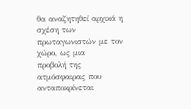θα αναζητηθεί αρχικά η σχέση των πρωταγωνιστών με τον χώρο, ως μια
προβολή της ατμόσφαιρας που ανταποκρίνεται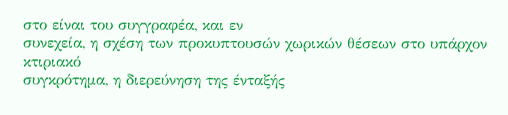στο είναι του συγγραφέα, και εν
συνεχεία, η σχέση των προκυπτουσών χωρικών θέσεων στο υπάρχον κτιριακό
συγκρότημα, η διερεύνηση της ένταξής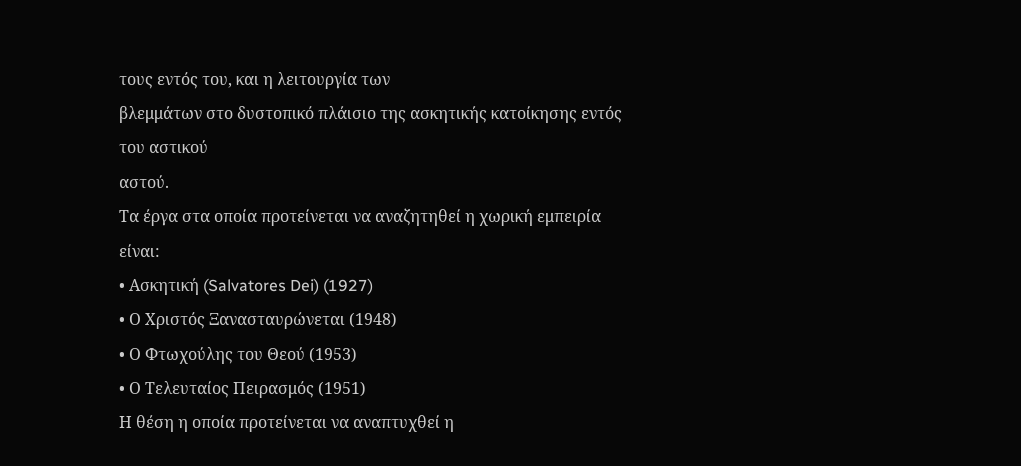τους εντός του, και η λειτουργία των
βλεμμάτων στο δυστοπικό πλάισιο της ασκητικής κατοίκησης εντός του αστικού
αστού.
Τα έργα στα οποία προτείνεται να αναζητηθεί η χωρική εμπειρία είναι:
• Ασκητική (Salvatores Dei) (1927)
• Ο Χριστός Ξανασταυρώνεται (1948)
• Ο Φτωχούλης του Θεού (1953)
• Ο Τελευταίος Πειρασμός (1951)
Η θέση η οποία προτείνεται να αναπτυχθεί η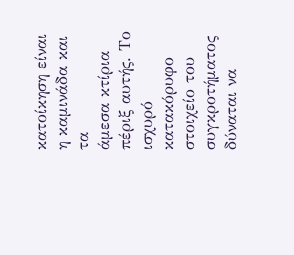κατοίκηση είναι η καμινάδα και τα
άμεσα κτίρια πέριξ αυτής. Το ισχυρό κατακόρυφο στοιχείο του συγκροτήματος
δύναται να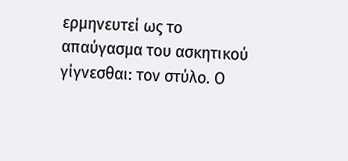ερμηνευτεί ως το απαύγασμα του ασκητικού γίγνεσθαι: τον στύλο. Ο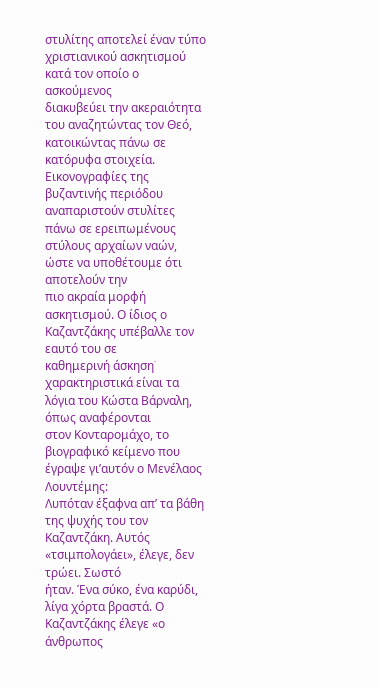στυλίτης αποτελεί έναν τύπο χριστιανικού ασκητισμού κατά τον οποίο ο ασκούμενος
διακυβεύει την ακεραιότητα του αναζητώντας τον Θεό, κατοικώντας πάνω σε
κατόρυφα στοιχεία. Εικονογραφίες της βυζαντινής περιόδου αναπαριστούν στυλίτες
πάνω σε ερειπωμένους στύλους αρχαίων ναών, ώστε να υποθέτουμε ότι αποτελούν την
πιο ακραία μορφή ασκητισμού. Ο ίδιος ο Καζαντζάκης υπέβαλλε τον εαυτό του σε
καθημερινή άσκηση˙ χαρακτηριστικά είναι τα λόγια του Κώστα Βάρναλη, όπως αναφέρονται
στον Κονταρομάχο, το βιογραφικό κείμενο που έγραψε γι’αυτόν ο Μενέλαος
Λουντέμης:
Λυπόταν έξαφνα απ’ τα βάθη
της ψυχής του τον Καζαντζάκη. Αυτός «τσιμπολογάει», έλεγε, δεν τρώει. Σωστό
ήταν. Ένα σύκο, ένα καρύδι, λίγα χόρτα βραστά. Ο Καζαντζάκης έλεγε «ο άνθρωπος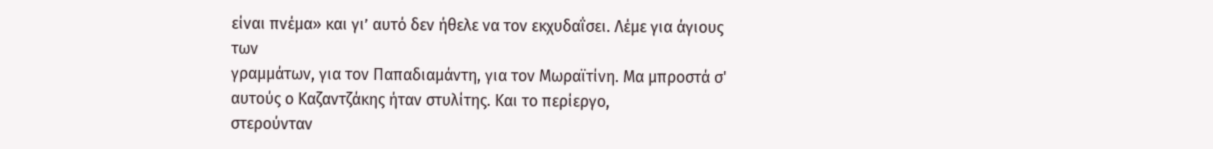είναι πνέμα» και γι’ αυτό δεν ήθελε να τον εκχυδαΐσει. Λέμε για άγιους των
γραμμάτων, για τον Παπαδιαμάντη, για τον Μωραϊτίνη. Μα μπροστά σ' αυτούς ο Καζαντζάκης ήταν στυλίτης. Και το περίεργο,
στερούνταν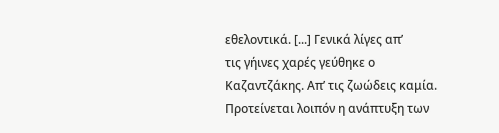εθελοντικά. [...] Γενικά λίγες απ’
τις γήινες χαρές γεύθηκε ο Καζαντζάκης. Απ’ τις ζωώδεις καμία.
Προτείνεται λοιπόν η ανάπτυξη των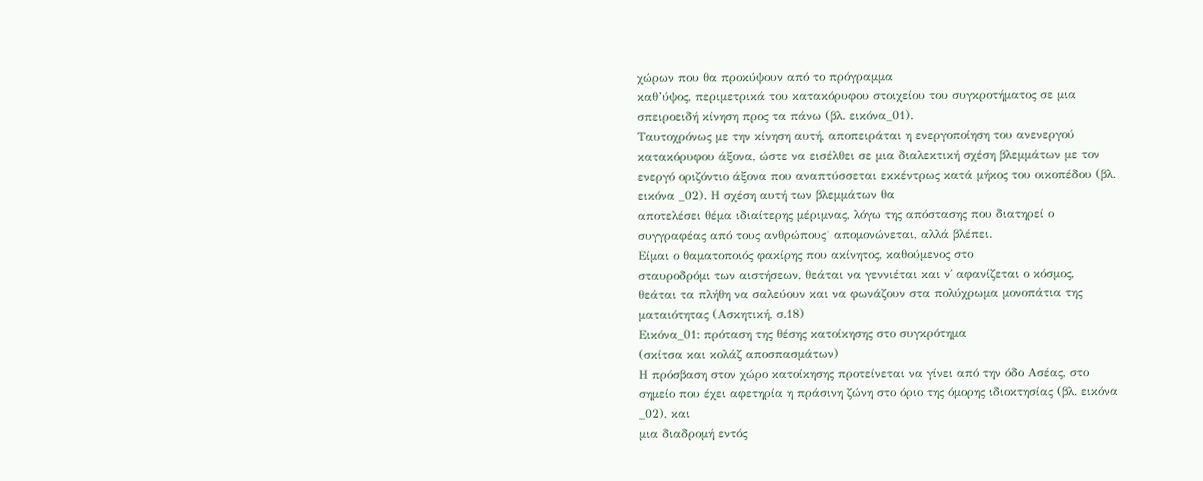χώρων που θα προκύψουν από το πρόγραμμα
καθ’ύψος, περιμετρικά του κατακόρυφου στοιχείου του συγκροτήματος σε μια
σπειροειδή κίνηση προς τα πάνω (βλ. εικόνα_01).
Ταυτοχρόνως με την κίνηση αυτή, αποπειράται η ενεργοποίηση του ανενεργού
κατακόρυφου άξονα, ώστε να εισέλθει σε μια διαλεκτική σχέση βλεμμάτων με τον
ενεργό οριζόντιο άξονα που αναπτύσσεται εκκέντρως κατά μήκος του οικοπέδου (βλ. εικόνα _02). Η σχέση αυτή των βλεμμάτων θα
αποτελέσει θέμα ιδιαίτερης μέριμνας, λόγω της απόστασης που διατηρεί ο
συγγραφέας από τους ανθρώπους˙ απομονώνεται, αλλά βλέπει.
Είμαι ο θαματοποιός φακίρης που ακίνητος, καθούμενος στο
σταυροδρόμι των αιστήσεων, θεάται να γεννιέται και ν΄ αφανίζεται ο κόσμος,
θεάται τα πλήθη να σαλεύουν και να φωνάζουν στα πολύχρωμα μονοπάτια της
ματαιότητας (Ασκητική, σ.18)
Εικόνα_01: πρόταση της θέσης κατοίκησης στο συγκρότημα
(σκίτσα και κολάζ αποσπασμάτων)
Η πρόσβαση στον χώρο κατοίκησης προτείνεται να γίνει από την όδο Ασέας, στο
σημείο που έχει αφετηρία η πράσινη ζώνη στο όριο της όμορης ιδιοκτησίας (βλ. εικόνα _02), και
μια διαδρομή εντός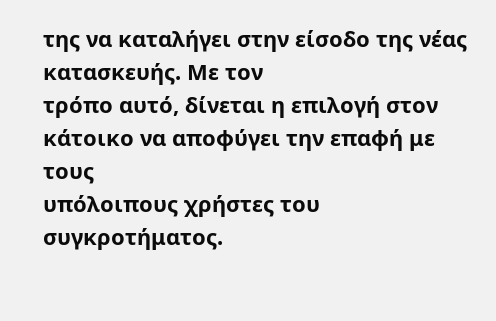της να καταλήγει στην είσοδο της νέας κατασκευής. Με τον
τρόπο αυτό, δίνεται η επιλογή στον κάτοικο να αποφύγει την επαφή με τους
υπόλοιπους χρήστες του συγκροτήματος.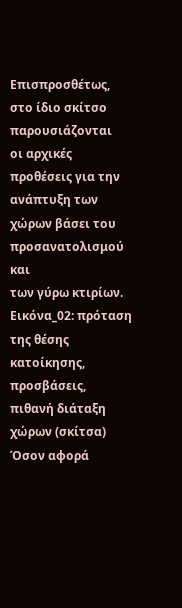Επισπροσθέτως, στο ίδιο σκίτσο παρουσιάζονται
οι αρχικές προθέσεις για την ανάπτυξη των χώρων βάσει του προσανατολισμού και
των γύρω κτιρίων.
Εικόνα_02: πρόταση της θέσης κατοίκησης, προσβάσεις,
πιθανή διάταξη χώρων (σκίτσα)
Όσον αφορά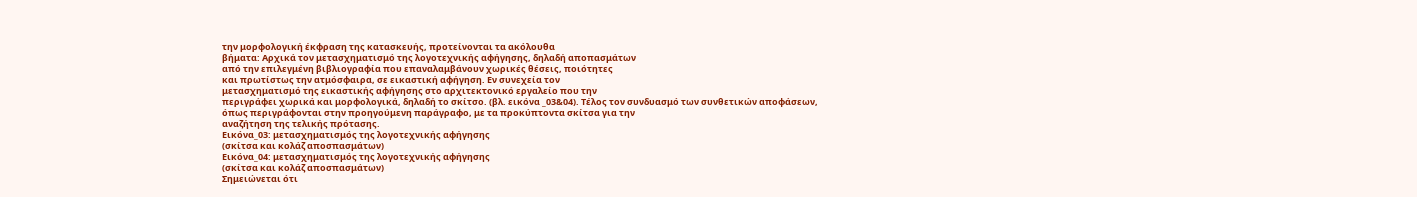την μορφολογική έκφραση της κατασκευής, προτείνονται τα ακόλουθα
βήματα: Αρχικά τον μετασχηματισμό της λογοτεχνικής αφήγησης, δηλαδή αποπασμάτων
από την επιλεγμένη βιβλιογραφία που επαναλαμβάνουν χωρικές θέσεις, ποιότητες
και πρωτίστως την ατμόσφαιρα, σε εικαστική αφήγηση. Εν συνεχεία τον
μετασχηματισμό της εικαστικής αφήγησης στο αρχιτεκτονικό εργαλείο που την
περιγράφει χωρικά και μορφολογικά, δηλαδή το σκίτσο. (βλ. εικόνα _03&04). Τέλος τον συνδυασμό των συνθετικών αποφάσεων,
όπως περιγράφονται στην προηγούμενη παράγραφο, με τα προκύπτοντα σκίτσα για την
αναζήτηση της τελικής πρότασης.
Εικόνα_03: μετασχηματισμός της λογοτεχνικής αφήγησης
(σκίτσα και κολάζ αποσπασμάτων)
Εικόνα_04: μετασχηματισμός της λογοτεχνικής αφήγησης
(σκίτσα και κολάζ αποσπασμάτων)
Σημειώνεται ότι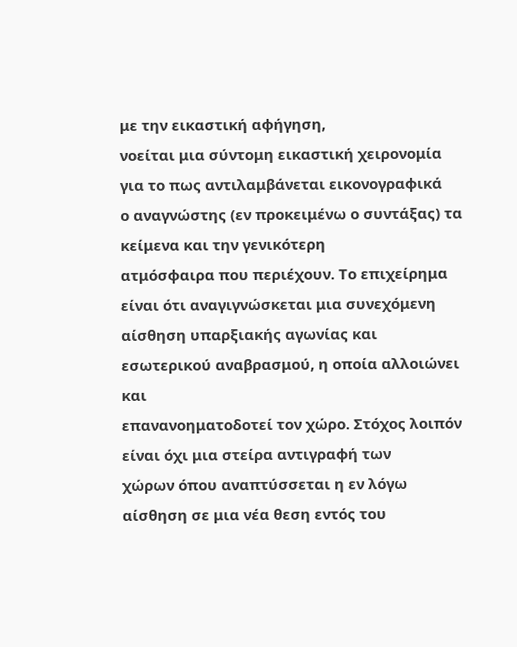με την εικαστική αφήγηση,
νοείται μια σύντομη εικαστική χειρονομία για το πως αντιλαμβάνεται εικονογραφικά
ο αναγνώστης (εν προκειμένω ο συντάξας) τα κείμενα και την γενικότερη
ατμόσφαιρα που περιέχουν. Το επιχείρημα είναι ότι αναγιγνώσκεται μια συνεχόμενη
αίσθηση υπαρξιακής αγωνίας και εσωτερικού αναβρασμού, η οποία αλλοιώνει και
επανανοηματοδοτεί τον χώρο. Στόχος λοιπόν είναι όχι μια στείρα αντιγραφή των
χώρων όπου αναπτύσσεται η εν λόγω αίσθηση σε μια νέα θεση εντός του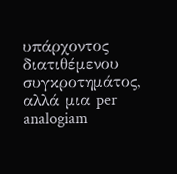υπάρχοντος διατιθέμενου
συγκροτημάτος, αλλά μια per analogiam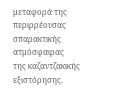μεταφορά της περιρρέουσας σπαρακτικής ατμόσφαιρας
της καζαντζακικής εξιστόρησης.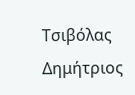Τσιβόλας Δημήτριος